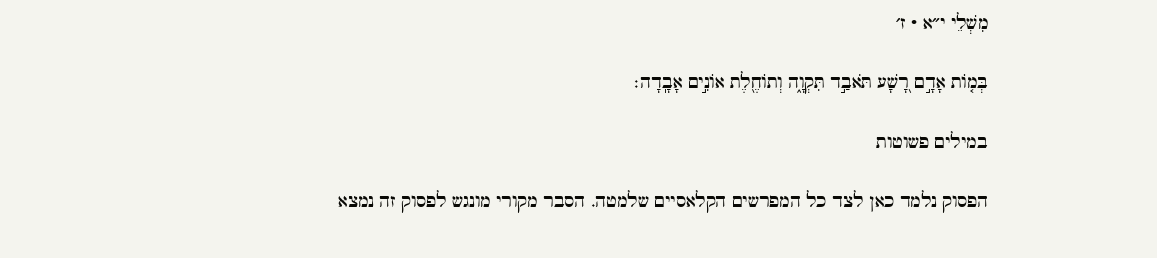מִשְׁלֵי י״א · ז׳

בְּמ֤וֹת אָדָ֣ם רָ֭שָׁע תֹּאבַ֣ד תִּקְוָ֑ה וְתוֹחֶ֖לֶת אוֹנִ֣ים אָבָֽדָה׃

במילים פשוטות

הפסוק נלמד כאן לצד כל המפרשים הקלאסיים שלמטה. הסבר מקורי מונגש לפסוק זה נמצא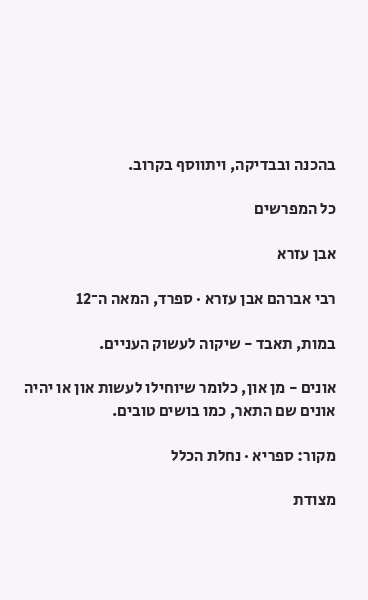בהכנה ובבדיקה, ויתווסף בקרוב.

כל המפרשים

אבן עזרא

רבי אברהם אבן עזרא · ספרד, המאה ה־12

במות, תאבד - שיקוה לעשוק העניים.

אונים - מן און, כלומר שיוחילו לעשות און או יהיה אונים שם התאר, כמו בושים טובים.

מקור: ספריא · נחלת הכלל

מצודת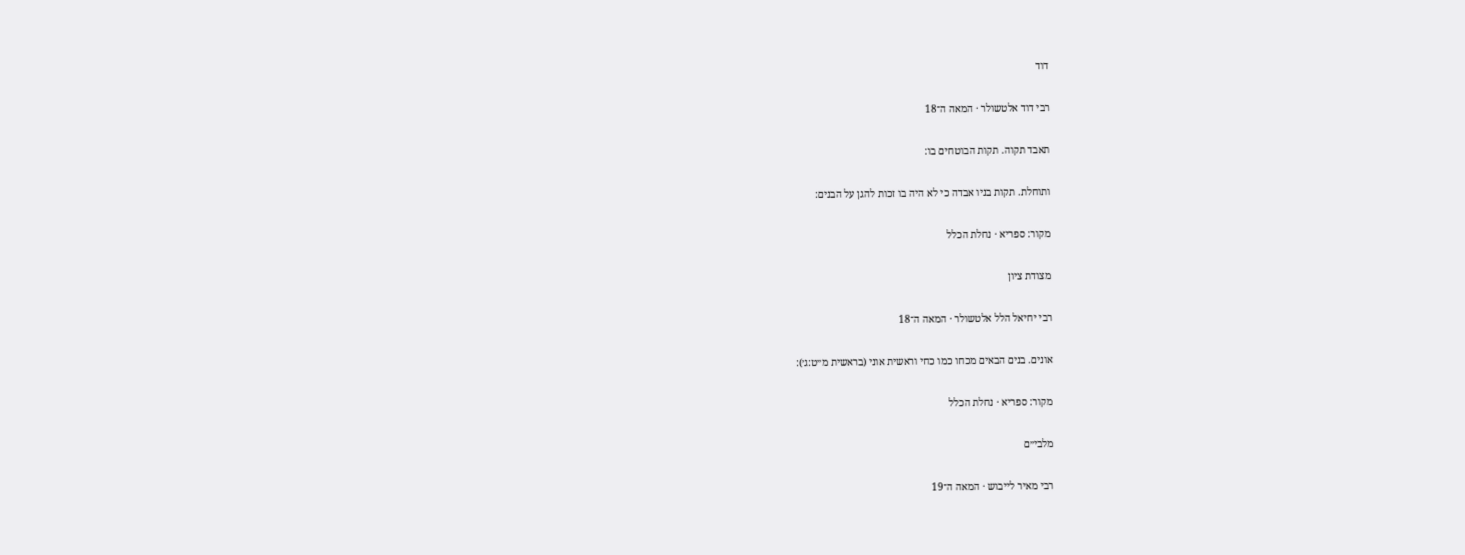דוד

רבי דוד אלטשולר · המאה ה־18

תאבד תקוה. תקות הבוטחים בו:

ותוחלת. תקות בניו אבדה כי לא היה בו זכות להגן על הבנים:

מקור: ספריא · נחלת הכלל

מצודת ציון

רבי יחיאל הלל אלטשולר · המאה ה־18

אונים. בנים הבאים מכחו כמו כחי וראשית אוני (בראשית מ״ט:ג׳):

מקור: ספריא · נחלת הכלל

מלבי״ם

רבי מאיר לייבוש · המאה ה־19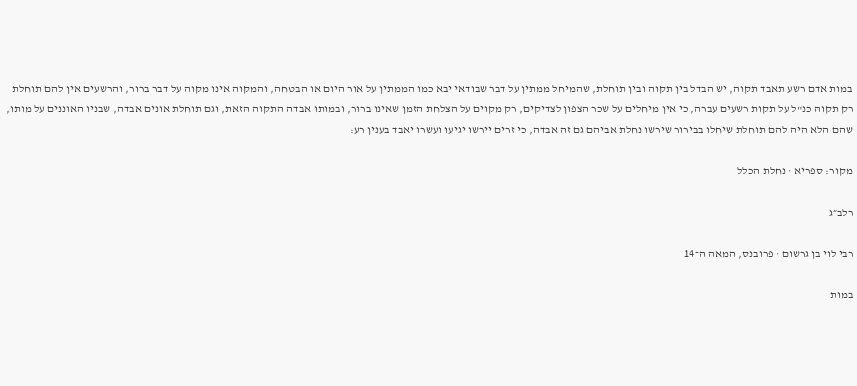במות אדם רשע תאבד תקוה, יש הבדל בין תקוה ובין תוחלת, שהמיחל ממתין על דבר שבודאי יבא כמו הממתין על אור היום או הבטחה, והמקוה אינו מקוה על דבר ברור, והרשעים אין להם תוחלת רק תקוה כנ"ל על תקות רשעים עברה, כי אין מיחלים על שכר הצפון לצדיקים, רק מקוים על הצלחת הזמן שאינו ברור, ובמותו אבדה התקוה הזאת, וגם תוחלת אונים אבדה, שבניו האוננים על מותו, שהם הלא היה להם תוחלת שיחלו בבירור שירשו נחלת אביהם גם זה אבדה, כי זרים יירשו יגיעו ועשרו יאבד בענין רע:

מקור: ספריא · נחלת הכלל

רלב״ג

רבי לוי בן גרשום · פרובנס, המאה ה־14

במות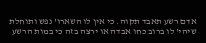אדם רשע תאבד תקוה. כי אין לו השארו' נפש ותוחלת שיהי' לו ברוב כחו אבדה או ירצה בזה כי במות הרשע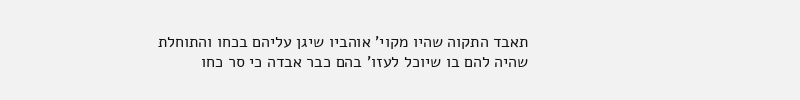תאבד התקוה שהיו מקוי' אוהביו שיגן עליהם בכחו והתוחלת שהיה להם בו שיוכל לעזו' בהם כבר אבדה כי סר כחו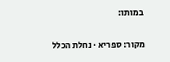במותו:

מקור: ספריא · נחלת הכלל